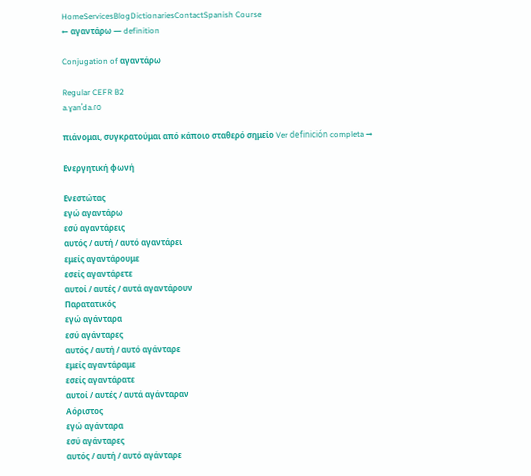HomeServicesBlogDictionariesContactSpanish Course
← αγαντάρω — definition

Conjugation of αγαντάρω

Regular CEFR B2
a.ɣanˈda.ɾo

πιάνομαι, συγκρατούμαι από κάποιο σταθερό σημείο Ver definición completa →

Ενεργητική φωνή

Ενεστώτας
εγώ αγαντάρω
εσύ αγαντάρεις
αυτός / αυτή / αυτό αγαντάρει
εμείς αγαντάρουμε
εσείς αγαντάρετε
αυτοί / αυτές / αυτά αγαντάρουν
Παρατατικός
εγώ αγάνταρα
εσύ αγάνταρες
αυτός / αυτή / αυτό αγάνταρε
εμείς αγαντάραμε
εσείς αγαντάρατε
αυτοί / αυτές / αυτά αγάνταραν
Αόριστος
εγώ αγάνταρα
εσύ αγάνταρες
αυτός / αυτή / αυτό αγάνταρε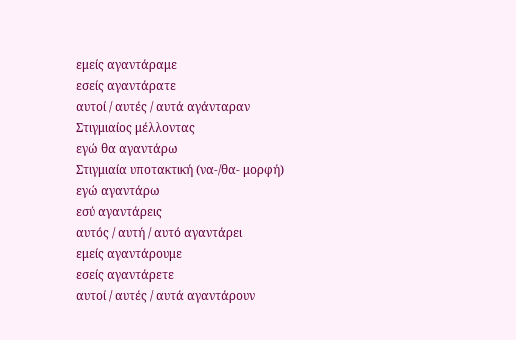εμείς αγαντάραμε
εσείς αγαντάρατε
αυτοί / αυτές / αυτά αγάνταραν
Στιγμιαίος μέλλοντας
εγώ θα αγαντάρω
Στιγμιαία υποτακτική (να-/θα- μορφή)
εγώ αγαντάρω
εσύ αγαντάρεις
αυτός / αυτή / αυτό αγαντάρει
εμείς αγαντάρουμε
εσείς αγαντάρετε
αυτοί / αυτές / αυτά αγαντάρουν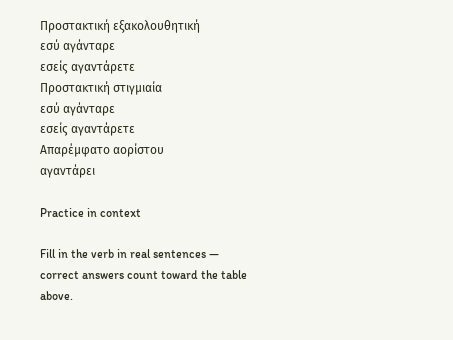Προστακτική εξακολουθητική
εσύ αγάνταρε
εσείς αγαντάρετε
Προστακτική στιγμιαία
εσύ αγάνταρε
εσείς αγαντάρετε
Απαρέμφατο αορίστου
αγαντάρει

Practice in context

Fill in the verb in real sentences — correct answers count toward the table above.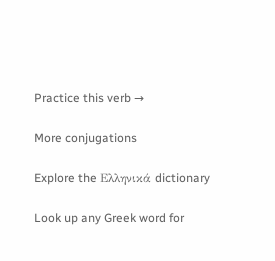Practice this verb →

More conjugations

Explore the Ελληνικά dictionary

Look up any Greek word for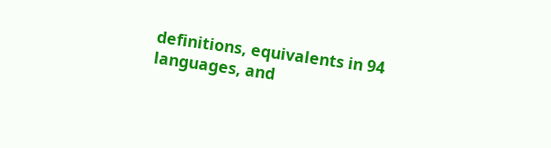definitions, equivalents in 94 languages, and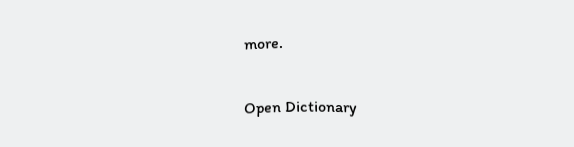more.

Open Dictionary